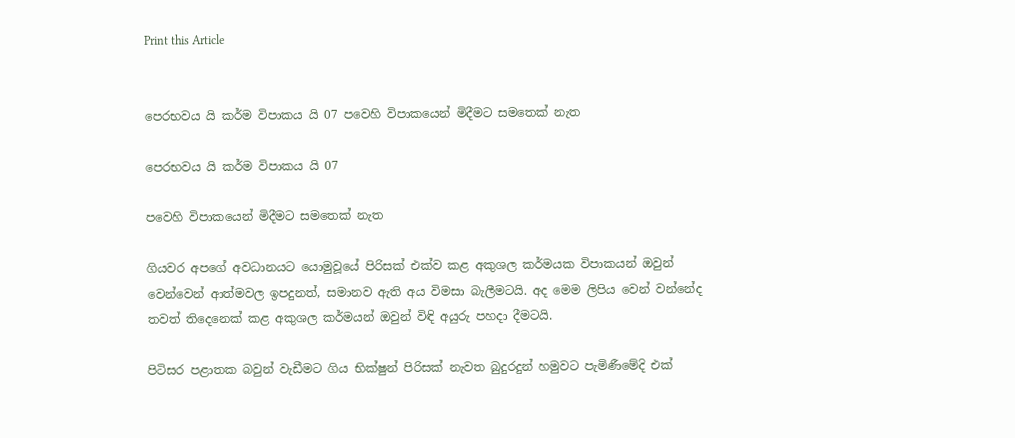Print this Article


පෙරභවය යි කර්ම විපාකය යි 07 පවෙහි විපාකයෙන් මිදීමට සමතෙක් නැත

පෙරභවය යි කර්ම විපාකය යි 07

පවෙහි විපාකයෙන් මිදීමට සමතෙක් නැත

ගියවර අපගේ අවධානයට යොමුවූයේ පිරිසක් එක්ව කළ අකුශල කර්මයක විපාකයන් ඔවුන් වෙන්වෙන් ආත්මවල ඉපදුනත්, සමානව ඇති අය විමසා බැලීමටයි. අද මෙම ලිපිය වෙන් වන්නේද තවත් තිදෙනෙක් කළ අකුශල කර්මයන් ඔවුන් විඳි අයුරු පහදා දීමටයි.

පිටිසර පළාතක බවුන් වැඩීමට ගිය භික්ෂුන් පිරිසක් නැවත බුදුරදුන් හමුවට පැමිණීමේදි එක්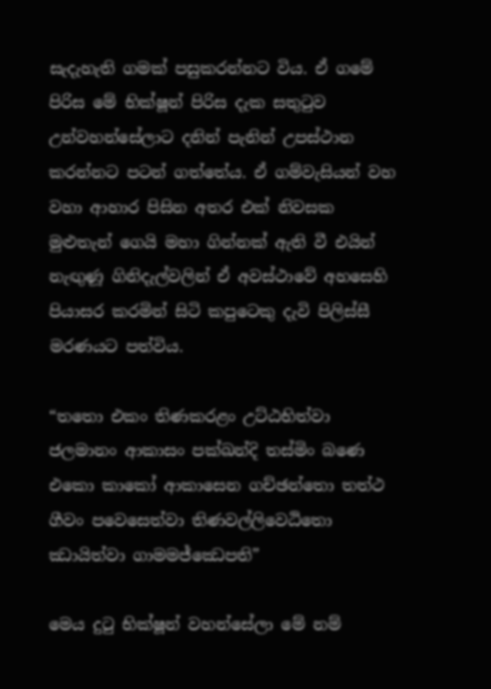සැදැහැති ගමක් පසුකරන්නට විය. ඒ ගමේ පිරිස මේ භික්ෂූන් පිරිස දැක සතුටුව උන්වහන්සේලාට දනින් පැනින් උපස්ථාන කරන්නට පටන් ගත්තේය. ඒ ගම්වැසියන් වහ වහා ආහාර පිසින අතර එක් නිවසක මුළුතැන් ගෙයි මහා ගින්නක් ඇති වී එයින් නැඟුණූ ගිනිදැල්වලින් ඒ අවස්ථාවේ අහසෙහි පියාසර කරමින් සිටි කපුටෙකු දැවි පිලිස්සී මරණයට පත්විය.

“තතො එකං තිණකරළං උට්ඨභිත්වා ජලමානං ආකාසං පක්ඛන්දි තස්මිං බණෙ එකො කාකෝ ආකාසෙන ගච්ඡන්තො තත්ථ ගීවං පවෙසෙත්වා තිණවල්ලිවෙඨිතො ඣායිත්වා ගාමමජ්ඣෙපති”

මෙය දුටු භික්ෂූන් වහන්සේලා මේ නම්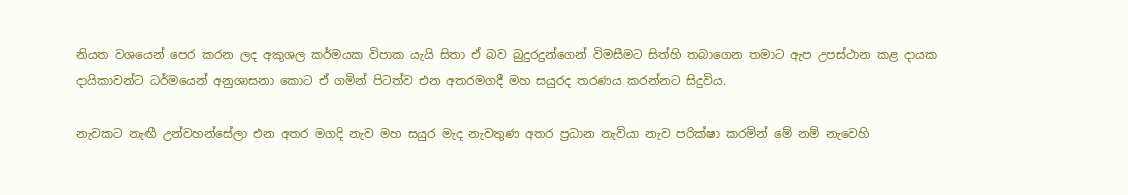නියත වශයෙන් පෙර කරන ලද අකුශල කර්මයක විපාක යැයි සිතා ඒ බව බුදුරදුන්ගෙන් විමසීමට සිත්හි තබාගෙන තමාට ඇප උපස්ථාන කළ දායක දායිකාවන්ට ධර්මයෙන් අනුශාසනා කොට ඒ ගමින් පිටත්ව එන අතරමගදී මහ සයුරද තරණය කරන්නට සිදුවිය.

නැවකට නැඟී උන්වහන්සේලා එන අතර මගදි නැව මහ සයුර මැද නැවතුණ අතර ප්‍රධාන නැවියා නැව පරික්ෂා කරමින් මේ නම් නැවෙහි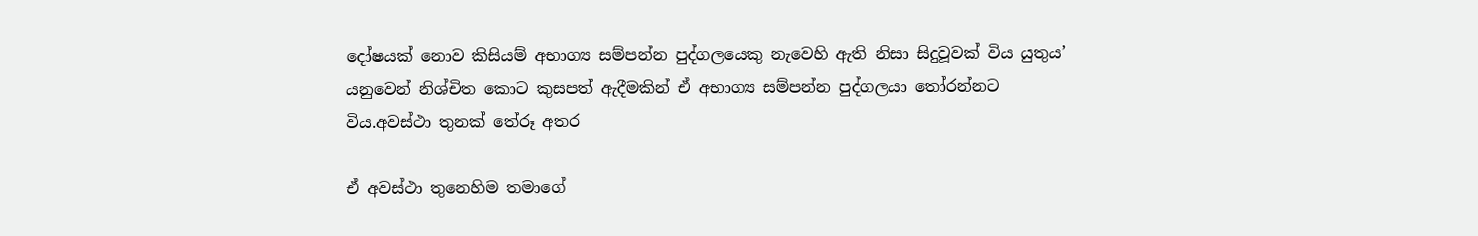දෝෂයක් නොව කිසියම් අභාග්‍ය සම්පන්න පුද්ගලයෙකු නැවෙහි ඇති නිසා සිදුවූවක් විය යුතුය’ යනුවෙන් නිශ්චිත කොට කුසපත් ඇදීමකින් ඒ අභාග්‍ය සම්පන්න පුද්ගලයා තෝරන්නට විය.අවස්ථා තුනක් තේරූ අතර

ඒ අවස්ථා තුනෙහිම තමාගේ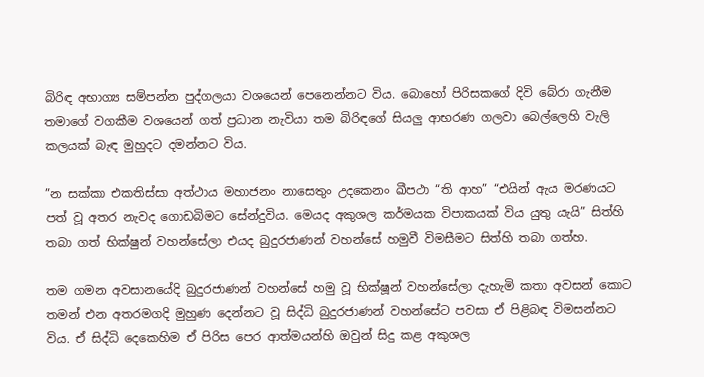බිරිඳ අභාග්‍ය සම්පන්න පුද්ගලයා වශයෙන් පෙනෙන්නට විය. බොහෝ පිරිසකගේ දිවි බේරා ගැනීම තමාගේ වගකීම වශයෙන් ගත් ප්‍රධාන නැවියා තම බිරිඳගේ සියලු ආභරණ ගලවා බෙල්ලෙහි වැලි කලයක් බැඳ මුහුදට දමන්නට විය.

”න සක්කා එකතිස්සා අත්ථාය මහාජනං නාසෙතුං උදකෙනං ඛීපථා “ති ආහ” “එයින් ඇය මරණයට පත් වූ අතර නැවද ගොඩබිමට සේන්දුවිය. මෙයද අකුශල කර්මයක විපාකයක් විය යුතු යැයි” සිත්හි තබා ගත් භික්ෂුන් වහන්සේලා එයද බුදුරජාණන් වහන්සේ හමුවී විමසීමට සිත්හි තබා ගත්හ.

තම ගමන අවසානයේදි බුදුරජාණන් වහන්සේ හමු වූ භික්ෂූන් වහන්සේලා දැහැමි කතා අවසන් කොට තමන් එන අතරමගදි මුහුණ දෙන්නට වූ සිද්ධි බුදුරජාණන් වහන්සේට පවසා ඒ පිළිබඳ විමසන්නට විය. ඒ සිද්ධි දෙකෙහිම ඒ පිරිස පෙර ආත්මයන්හි ඔවුන් සිදු කළ අකුශල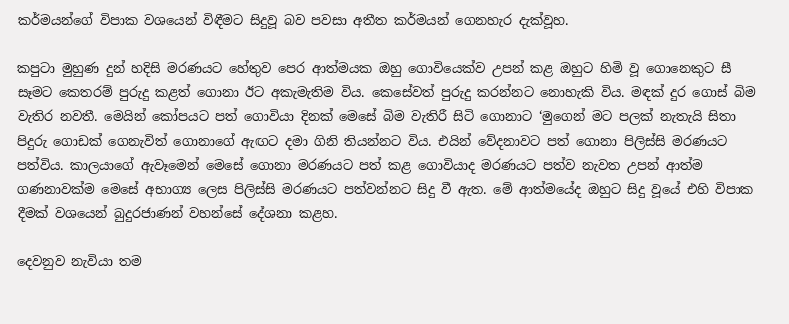කර්මයන්ගේ විපාක වශයෙන් විඳීමට සිදුවූ බව පවසා අතීත කර්මයන් ගෙනහැර දැක්වූහ.

කපුටා මුහුණ දුන් හදිසි මරණයට හේතුව පෙර ආත්මයක ඔහු ගොවියෙක්ව උපන් කළ ඔහුට හිමි වූ ගොනෙකුට සී සෑමට කෙතරම් පුරුදු කළත් ගොනා ඊට අකැමැතිම විය. කෙසේවත් පුරුදු කරන්නට නොහැකි විය. මඳක් දුර ගොස් බිම වැතිර නවතී. මෙයින් කෝපයට පත් ගොවියා දිනක් මෙසේ බිම වැතිරී සිටි ගොනාට ‘මුගෙන් මට පලක් නැතැයි සිතා පිදුරු ගොඩක් ගෙනැවිත් ගොනාගේ ඇඟට දමා ගිනි තියන්නට විය. එයින් වේදනාවට පත් ගොනා පිලිස්සි මරණයට පත්විය. කාලයාගේ ඇවෑමෙන් මෙසේ ගොනා මරණයට පත් කළ ගොවියාද මරණයට පත්ව නැවත උපන් ආත්ම ගණනාවක්ම මෙසේ අභාග්‍ය ලෙස පිලිස්සි මරණයට පත්වන්නට සිදු වී ඇත. මේ ආත්මයේද ඔහුට සිදු වූයේ එහි විපාක දීමක් වශයෙන් බුදුරජාණන් වහන්සේ දේශනා කළහ.

දෙවනුව නැවියා තම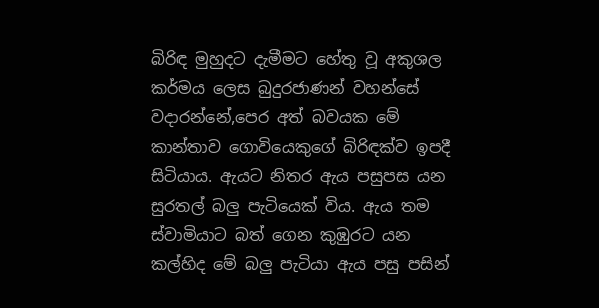බිරිඳ මුහුදට දැමීමට හේතු වූ අකුශල කර්මය ලෙස බුදුරජාණන් වහන්සේ වදාරන්නේ,පෙර අත් බවයක මේ කාන්තාව ගොවියෙකුගේ බිරිඳක්ව ඉපදී සිටියාය. ඇයට නිතර ඇය පසුපස යන සුරතල් බලු පැටියෙක් විය. ඇය තම ස්වාමියාට බත් ගෙන කුඹුරට යන කල්හිද මේ බලු පැටියා ඇය පසු පසින්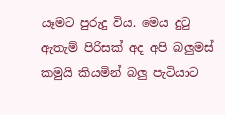යෑමට පුරුදු විය. මෙය දුටු ඇතැම් පිරිසක් අද අපි බලුමස් කමුයි කියමින් බලු පැටියාට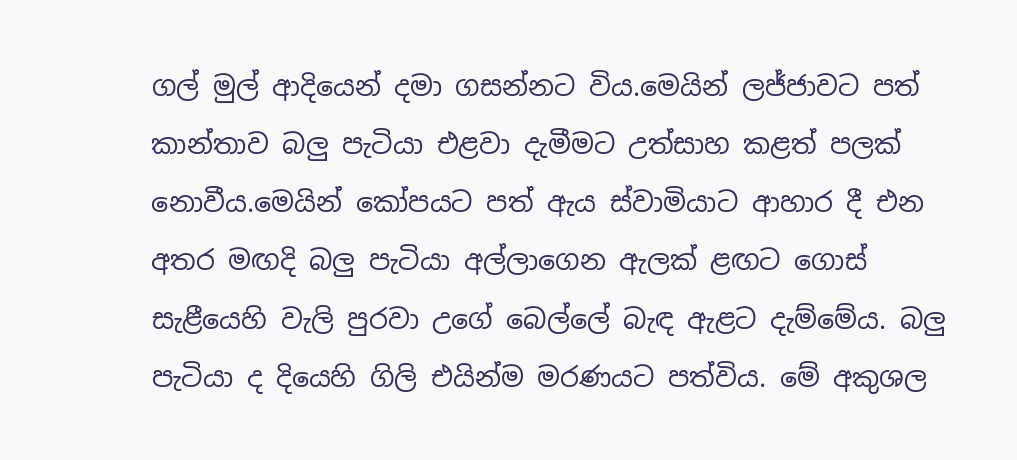ගල් මුල් ආදියෙන් දමා ගසන්නට විය.මෙයින් ලජ්ජාවට පත් කාන්තාව බලු පැටියා එළවා දැමීමට උත්සාහ කළත් පලක් නොවීය.මෙයින් කෝපයට පත් ඇය ස්වාමියාට ආහාර දී එන අතර මඟදි බලු පැටියා අල්ලාගෙන ඇලක් ළඟට ගොස් සැළීයෙහි වැලි පුරවා උගේ බෙල්ලේ බැඳ ඇළට දැම්මේය. බලු පැටියා ද දියෙහි ගිලි එයින්ම මරණයට පත්විය. මේ අකුශල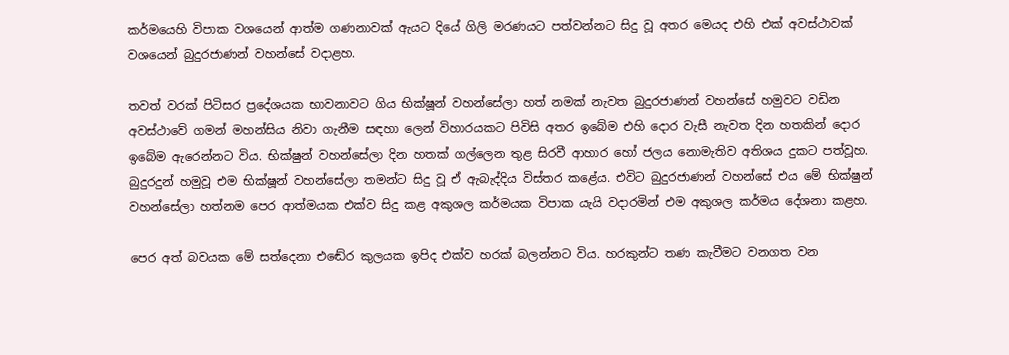කර්මයෙහි විපාක වශයෙන් ආත්ම ගණනාවක් ඇයට දියේ ගිලි මරණයට පත්වන්නට සිදු වූ අතර මෙයද එහි එක් අවස්ථාවක් වශයෙන් බුදුරජාණන් වහන්සේ වදාළහ.

තවත් වරක් පිටිසර ප්‍රදේශයක භාවනාවට ගිය භික්ෂූන් වහන්සේලා හත් නමක් නැවත බුදුරජාණන් වහන්සේ හමුවට වඩින අවස්ථාවේ ගමන් මහන්සිය නිවා ගැනීම සඳහා ලෙන් විහාරයකට පිවිසි අතර ඉබේම එහි දොර වැසී නැවත දින හතකින් දොර ඉබේම ඇරෙන්නට විය. භික්ෂුන් වහන්සේලා දින හතක් ගල්ලෙන තුළ සිරවී ආහාර හෝ ජලය නොමැතිව අතිශය දුකට පත්වූහ. බුදුරදුන් හමුවූ එම භික්ෂූන් වහන්සේලා තමන්ට සිදු වූ ඒ ඇබැද්දිය විස්තර කළේය. එවිට බුදුරජාණන් වහන්සේ එය මේ භික්ෂුන් වහන්සේලා හත්නම පෙර ආත්මයක එක්ව සිදු කළ අකුශල කර්මයක විපාක යැයි වදාරමින් එම අකුශල කර්මය දේශනා කළහ.

පෙර අත් බවයක මේ සත්දෙනා එඬේර කුලයක ඉපිද එක්ව හරක් බලන්නට විය. හරකුන්ට තණ කැවීමට වනගත වන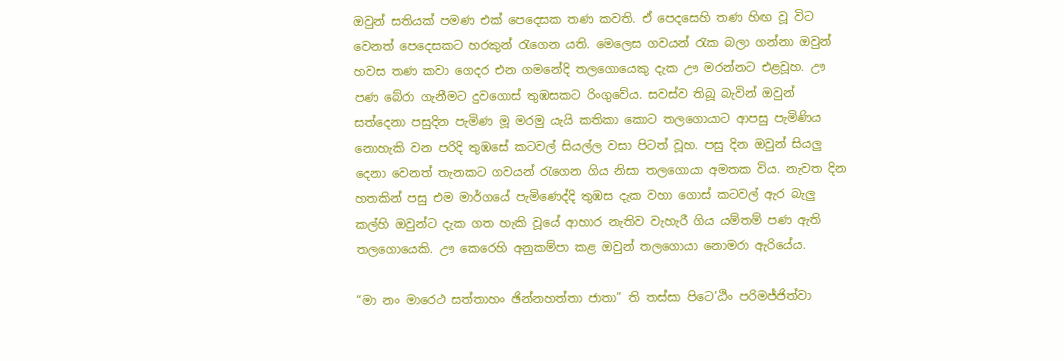ඔවුන් සතියක් පමණ එක් පෙදෙසක තණ කවති. ඒ පෙදසෙහි තණ හිඟ වූ විට වෙනත් පෙදෙසකට හරකුන් රැගෙන යති. මෙලෙස ගවයන් රැක බලා ගන්නා ඔවුන් හවස තණ කවා ගෙදර එන ගමනේදි තලගොයෙකු දැක ඌ මරන්නට එළවූහ. ඌ පණ බේරා ගැනීමට දුවගොස් තුඹසකට රිංගුවේය. සවස්ව තිබූ බැවින් ඔවුන් සත්දෙනා පසුදින පැමිණ මූ මරමු යැයි කතිකා කොට තලගොයාට ආපසු පැමිණිය නොහැකි වන පරිදි තුඹසේ කටවල් සියල්ල වසා පිටත් වූහ. පසු දින ඔවුන් සියලු දෙනා වෙනත් තැනකට ගවයන් රැගෙන ගිය නිසා තලගොයා අමතක විය. නැවත දින හතකින් පසු එම මාර්ගයේ පැමිණෙද්දි තුඹස දැක වහා ගොස් කටවල් ඇර බැලු කල්හි ඔවුන්ට දැක ගත හැකි වූයේ ආහාර නැතිව වැහැරී ගිය යම්තම් පණ ඇති තලගොයෙකි. ඌ කෙරෙහි අනුකම්පා කළ ඔවුන් තලගොයා නොමරා ඇරියේය.

“මා නං මාරෙථ සත්තාහං ඡින්නහත්තා ජාතා” ති තස්සා පිටෙ’ඨිං පරිමජ්ජිත්වා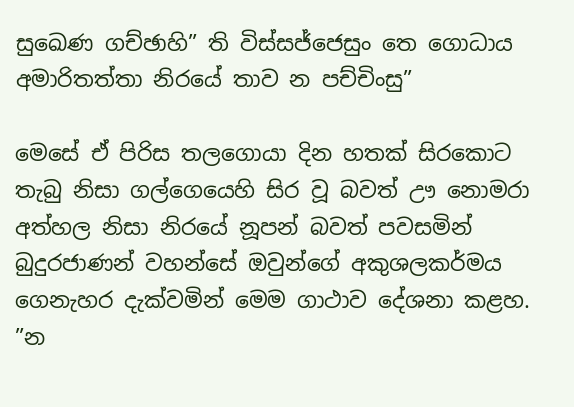සුඛෙණ ගච්ඡාහි” ති විස්සජ්ජෙසුං තෙ ගොධාය අමාරිතත්තා නිරයේ තාව න පච්චිංසු”

මෙසේ ඒ පිරිස තලගොයා දින හතක් සිරකොට තැබු නිසා ගල්ගෙයෙහි සිර වූ බවත් ඌ නොමරා අත්හල නිසා නිරයේ නූපන් බවත් පවසමින් බුදුරජාණන් වහන්සේ ඔවුන්ගේ අකුශලකර්මය ගෙනැහර දැක්වමින් මෙම ගාථාව දේශනා කළහ. ”න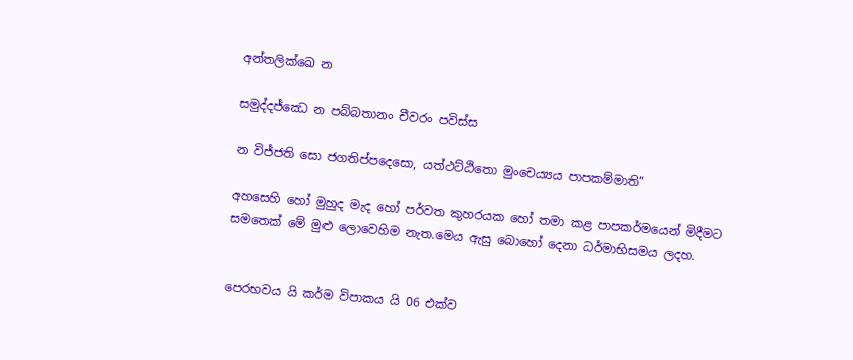අන්තලික්ඛෙ න

සමුද්දජ්ඣෙ න පබ්බතානං චීවරං පවිස්ස

න විජ්ජති සො ජගතිප්පදෙසො, යත්ථට්ඨිතො මුංචෙය්‍යය පාපකම්මාති”

අහසෙහි හෝ මුහුද මැද හෝ පර්වත කුහරයක හෝ තමා කළ පාපකර්මයෙන් මිදීමට සමතෙක් මේ මුළු ලොවෙහිම නැත.මෙය ඇසු බොහෝ දෙනා ධර්මාභිසමය ලදහ.


පෙරභවය යි කර්ම විපාකය යි 06 එක්ව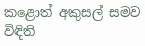කළොත් අකුසල් සමව විඳිති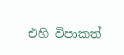එහි විපාකත්